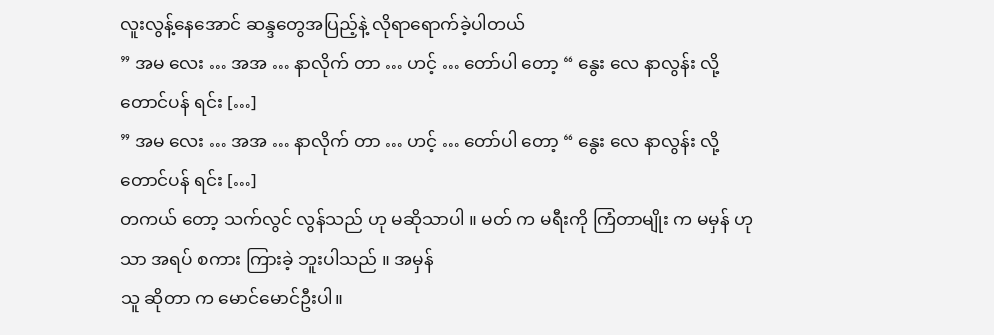လူးလွန့်နေအောင် ဆန္ဒတွေအပြည့်နဲ့ လိုရာရောက်ခဲ့ပါတယ်
” အမ လေး … အအ … နာလိုက် တာ … ဟင့် … တော်ပါ တော့ “ နွေး လေ နာလွန်း လို့ တောင်ပန် ရင်း […]
” အမ လေး … အအ … နာလိုက် တာ … ဟင့် … တော်ပါ တော့ “ နွေး လေ နာလွန်း လို့ တောင်ပန် ရင်း […]
တကယ် တော့ သက်လွင် လွန်သည် ဟု မဆိုသာပါ ။ မတ် က မရီးကို ကြံတာမျိုး က မမှန် ဟုသာ အရပ် စကား ကြားခဲ့ ဘူးပါသည် ။ အမှန်
သူ ဆိုတာ က မောင်မောင်ဦးပါ။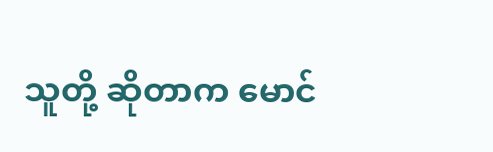သူတို့ ဆိုတာက မောင်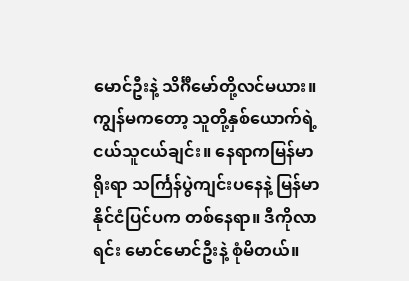မောင်ဦးနဲ့ သိင်္ဂီမော်တို့လင်မယား။ ကျွန်မကတော့ သူတို့နှစ်ယောက်ရဲ့ငယ်သူငယ်ချင်း။ နေရာကမြန်မာရိုးရာ သင်္ကြန်ပွဲကျင်းပနေနဲ့ မြန်မာနိုင်ငံပြင်ပက တစ်နေရာ။ ဒီကိုလာရင်း မောင်မောင်ဦးနဲ့ စုံမိတယ်။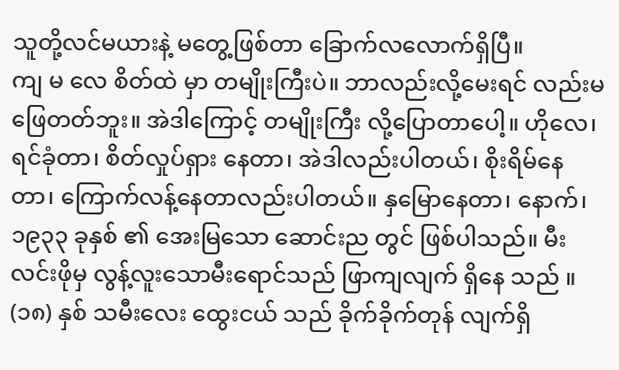သူတို့လင်မယားနဲ့ မတွေ့ဖြစ်တာ ခြောက်လလောက်ရှိပြီ။
ကျ မ လေ စိတ်ထဲ မှာ တမျိုးကြီးပဲ။ ဘာလည်းလို့မေးရင် လည်းမဖြေတတ်ဘူး။ အဲဒါကြောင့် တမျိုးကြီး လို့ပြောတာပေါ့။ ဟိုလေ၊ ရင်ခုံတာ၊ စိတ်လှုပ်ရှား နေတာ၊ အဲဒါလည်းပါတယ်၊ စိုးရိမ်နေတာ၊ ကြောက်လန့်နေတာလည်းပါတယ်။ နှမြောနေတာ၊ နောက်၊
၁၉၃၃ ခုနှစ် ၏ အေးမြသော ဆောင်းည တွင် ဖြစ်ပါသည်။ မီးလင်းဖိုမှ လွန့်လူးသောမီးရောင်သည် ဖြာကျလျက် ရှိနေ သည် ။ (၁၈) နှစ် သမီးလေး ထွေးငယ် သည် ခိုက်ခိုက်တုန် လျက်ရှိ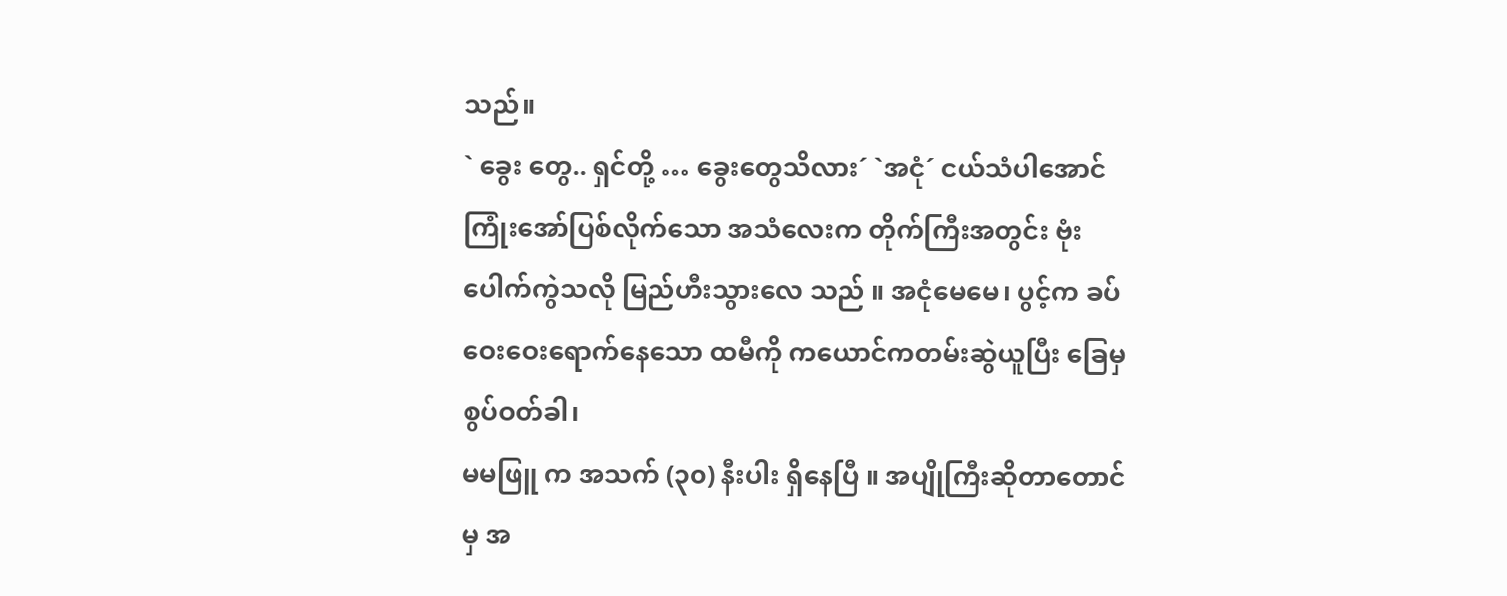သည်။
` ခွေး တွေ.. ရှင်တို့ … ခွေးတွေသိလား´ `အငုံ´ ငယ်သံပါအောင်ကြုံးအော်ပြစ်လိုက်သော အသံလေးက တိုက်ကြီးအတွင်း ဗုံးပေါက်ကွဲသလို မြည်ဟီးသွားလေ သည် ။ အငုံမေမေ၊ ပွင့်က ခပ်ဝေးဝေးရောက်နေသော ထမီကို ကယောင်ကတမ်းဆွဲယူပြီး ခြေမှစွပ်ဝတ်ခါ၊
မမဖြူ က အသက် (၃၀) နီးပါး ရှိနေပြီ ။ အပျိုကြီးဆိုတာတောင်မှ အ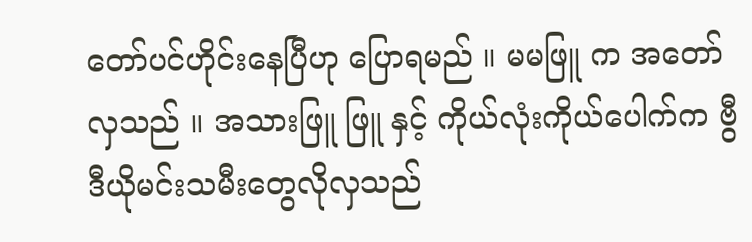တော်ပင်ဟိုင်းနေပြီဟု ပြောရမည် ။ မမဖြူ က အတော်လှသည် ။ အသားဖြူ ဖြူ နှင့် ကိုယ်လုံးကိုယ်ပေါက်က ဗွီဒီယိုမင်းသမီးတွေလိုလှသည်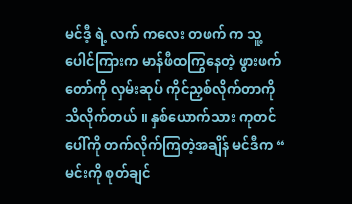မင်ဒီ့ ရဲ့ လက် ကလေး တဖက် က သူ့ပေါင်ကြားက မာန်ဖီထကြွနေတဲ့ ဖွားဖက်တော်ကို လှမ်းဆုပ် ကိုင်ညှစ်လိုက်တာကို သိလိုက်တယ် ။ နှစ်ယောက်သား ကုတင်ပေါ်ကို တက်လိုက်ကြတဲ့အချိန် မင်ဒီက “ မင်းကို စုတ်ချင်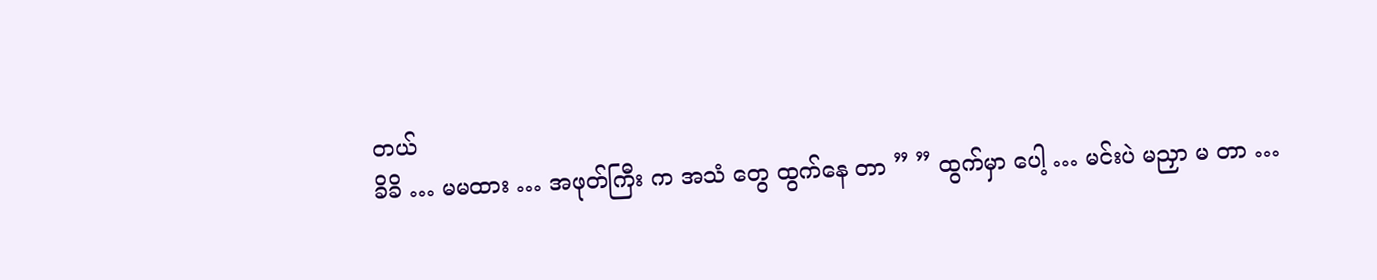တယ်
ခိခိ … မမထား … အဖုတ်ကြီး က အသံ တွေ ထွက်နေ တာ ” ” ထွက်မှာ ပေါ့ … မင်းပဲ မညှာ မ တာ …